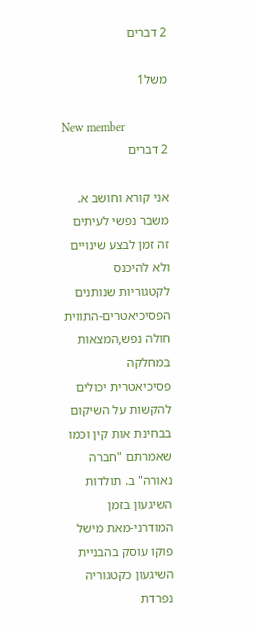2 דברים

משל1

New member
2 דברים

אני קורא וחושב א. משבר נפשי לעיתים זה זמן לבצע שינויים ולא להיכנס לקטגוריות שנותנים הפסיכיאטרים-התווית חולה נפש,המצאות במחלקה פסיכיאטרית יכולים להקשות על השיקום בבחינת אות קין וכמו שאמרתם "חברה נאורה" ב. תולדות השיגעון בזמן המודרני-מאת מישל פוקו עוסק בהבניית השיגעון כקטגוריה נפרדת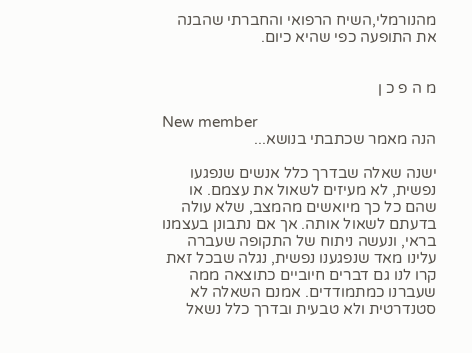מהנורמלי,השיח הרפואי והחברתי שהבנה את התופעה כפי שהיא כיום.


מ ה פ כ ן

New member
הנה מאמר שכתבתי בנושא...

ישנה שאלה שבדרך כלל אנשים שנפגעו נפשית, לא מעיזים לשאול את עצמם. או שהם כל כך מיואשים מהמצב, שלא עולה בדעתם לשאול אותה. אך אם נתבונן בעצמנו בראי, ונעשה ניתוח של התקופה שעברה עלינו מאד שנפגענו נפשית, נגלה שבכל זאת קרו לנו גם דברים חיוביים כתוצאה ממה שעברנו כמתמודדים. אמנם השאלה לא סטנדרטית ולא טבעית ובדרך כלל נשאל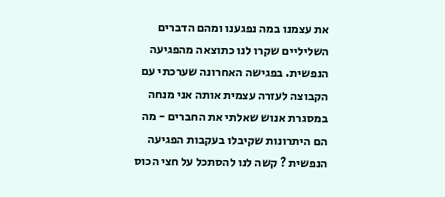את עצמנו במה נפגענו ומהם הדברים השליליים שקרו לנו כתוצאה מהפגיעה הנפשית. בפגישה האחרונה שערכתי עם הקבוצה לעזרה עצמית אותה אני מנחה במסגרת אנוש שאלתי את החברים - מה הם היתרונות שקיבלו בעקבות הפגיעה הנפשית ? קשה לנו להסתכל על חצי הכוס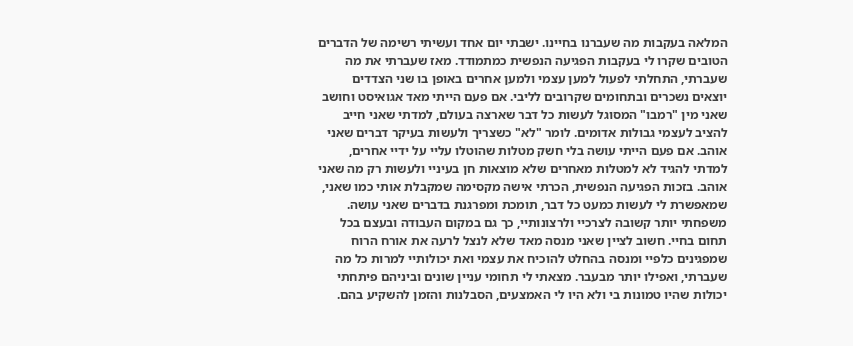המלאה בעקבות מה שעברנו בחיינו. ישבתי יום אחד ועשיתי רשימה של הדברים הטובים שקרו לי בעקבות הפגיעה הנפשית כמתמודד. מאז שעברתי את מה שעברתי, התחלתי לפעול למען עצמי ולמען אחרים באופן בו שני הצדדים יוצאים נשכרים ובתחומים שקרובים לליבי. אם פעם הייתי מאד אגואיסט וחושב שאני מין "רמבו" המסוגל לעשות כל דבר שארצה בעולם, למדתי שאני חייב להציב לעצמי גבולות אדומים. לומר "לא" כשצריך ולעשות בעיקר דברים שאני אוהב. אם פעם הייתי עושה בלי חשק מטלות שהוטלו עליי על ידיי אחרים, למדתי להגיד לא למטלות מאחרים שלא מוצאות חן בעיניי ולעשות רק מה שאני אוהב. בזכות הפגיעה הנפשית, הכרתי אישה מקסימה שמקבלת אותי כמו שאני, שמאפשרת לי לעשות כמעט כל דבר, תומכת ומפרגנת בדברים שאני עושה. משפחתי יותר קשובה לצרכיי ולרצונותיי, כך גם במקום העבודה ובעצם בכל תחום בחיי. חשוב לציין שאני מנסה מאד שלא לנצל לרעה את אורח הרוח שמפגינים כלפיי ומנסה בהחלט להוכיח את עצמי ואת יכולותיי למרות כל מה שעברתי, ואפילו יותר מבעבר. מצאתי לי תחומי עניין שונים וביניהם פיתחתי יכולות שהיו טמונות בי ולא היו לי האמצעים, הסבלנות והזמן להשקיע בהם.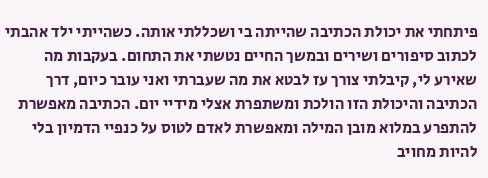פיתחתי את יכולת הכתיבה שהייתה בי ושכללתי אותה. כשהייתי ילד אהבתי לכתוב סיפורים ושירים ובמשך החיים נטשתי את התחום. בעקבות מה שאירע לי, קיבלתי צורך עז לבטא את מה שעברתי ואני עובר כיום, דרך הכתיבה והיכולת הזו הולכת ומשתפרת אצלי מידיי יום. הכתיבה מאפשרת להתפרע במלוא מובן המילה ומאפשרת לאדם לטוס על כנפיי הדמיון בלי להיות מחויב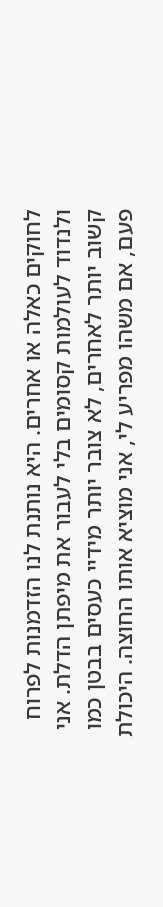לחוקים כאלה או אחרים. היא נותנת לנו הזדמנות לפרוח ולנדוד לעולמות קסומים בלי לעבור את מיפתן הדלת. אני קשוב יותר לאחרים, לא צובר יותר מידיי כעסים בבטן כמו פעם, אם משהו מפריע לי, אני מוציא אותו החוצה. היכולת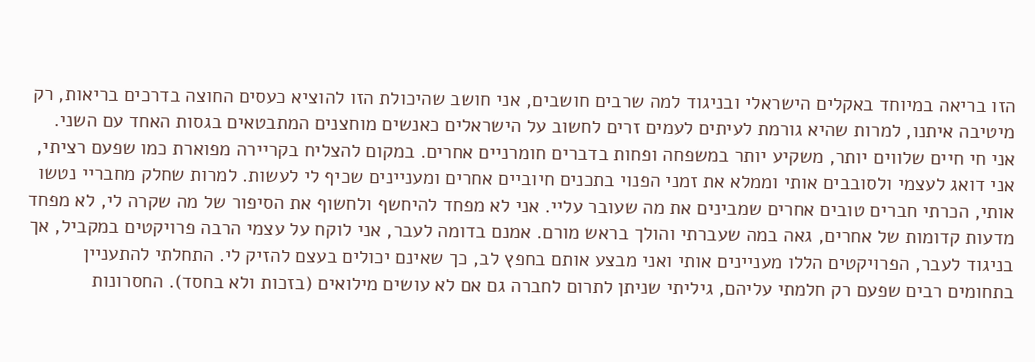הזו בריאה במיוחד באקלים הישראלי ובניגוד למה שרבים חושבים, אני חושב שהיכולת הזו להוציא כעסים החוצה בדרכים בריאות, רק מיטיבה איתנו, למרות שהיא גורמת לעיתים לעמים זרים לחשוב על הישראלים כאנשים מוחצנים המתבטאים בגסות האחד עם השני. אני חי חיים שלווים יותר, משקיע יותר במשפחה ופחות בדברים חומרניים אחרים. במקום להצליח בקריירה מפוארת כמו שפעם רציתי, אני דואג לעצמי ולסובבים אותי וממלא את זמני הפנוי בתכנים חיוביים אחרים ומעניינים שכיף לי לעשות. למרות שחלק מחבריי נטשו אותי, הכרתי חברים טובים אחרים שמבינים את מה שעובר עליי. אני לא מפחד להיחשף ולחשוף את הסיפור של מה שקרה לי, לא מפחד מדעות קדומות של אחרים, גאה במה שעברתי והולך בראש מורם. אמנם בדומה לעבר, אני לוקח על עצמי הרבה פרויקטים במקביל, אך בניגוד לעבר, הפרויקטים הללו מעניינים אותי ואני מבצע אותם בחפץ לב, כך שאינם יכולים בעצם להזיק לי. התחלתי להתעניין בתחומים רבים שפעם רק חלמתי עליהם, גיליתי שניתן לתרום לחברה גם אם לא עושים מילואים (בזכות ולא בחסד). החסרונות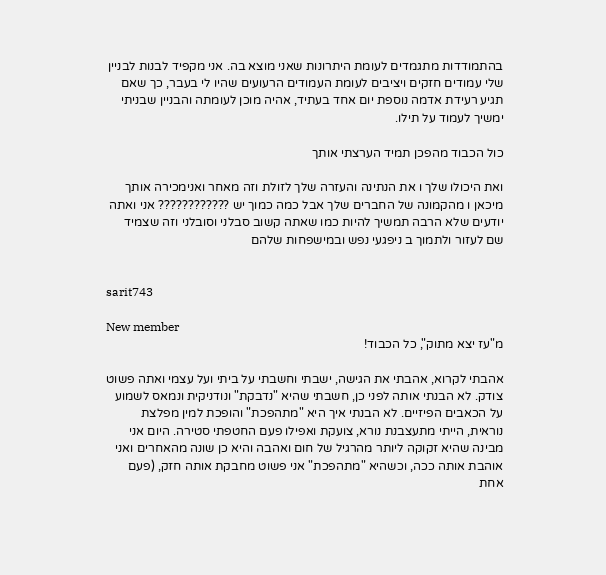בהתמודדות מתגמדים לעומת היתרונות שאני מוצא בה. אני מקפיד לבנות לבניין שלי עמודים חזקים ויציבים לעומת העמודים הרעועים שהיו לי בעבר, כך שאם תגיע רעידת אדמה נוספת יום אחד בעתיד, אהיה מוכן לעומתה והבניין שבניתי ימשיך לעמוד על תילו.

כול הכבוד מהפכן תמיד הערצתי אותך

ואת היכולו שלך ו את הנתינה והעזרה שלך לזולת וזה מאחר ואנימכירה אותך מיכאן ו מהקמונה של החברים שלך אבל כמה כמוך יש ???????????? אני ואתה יודעים שלא הרבה תמשיך להיות כמו שאתה קשוב סבלני וסובלני וזה שצמיד שם לעזור ולתמוך ב ניפגעי נפש ובמישפחות שלהם


sarit743

New member
מ"עז יצא מתוק", כל הכבוד!

אהבתי לקרוא, אהבתי את הגישה, ישבתי וחשבתי על ביתי ועל עצמי ואתה פשוט צודק. לא הבנתי אותה לפני כן, חשבתי שהיא "נדבקת" ונודניקית ונמאס לשמוע על הכאבים הפיזיים. לא הבנתי איך היא "מתהפכת" והופכת למין מפלצת נוראית, הייתי מתעצבנת נורא, צועקת ואפילו פעם החטפתי סטירה. היום אני מבינה שהיא זקוקה ליותר מהרגיל של חום ואהבה והיא כן שונה מהאחרים ואני אוהבת אותה ככה, וכשהיא "מתהפכת" אני פשוט מחבקת אותה חזק, (פעם אחת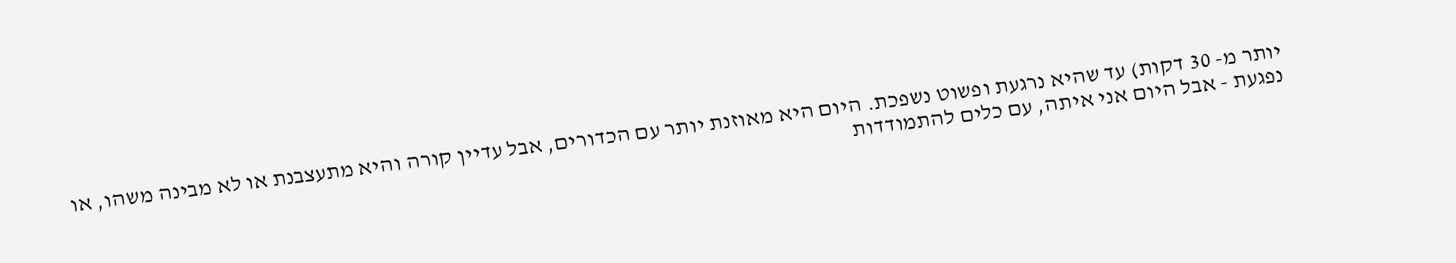יותר מ- 30 דקות) עד שהיא נרגעת ופשוט נשפכת. היום היא מאוזנת יותר עם הכדורים, אבל עדיין קורה והיא מתעצבנת או לא מבינה משהו, או נפגעת - אבל היום אני איתה, עם כלים להתמודדות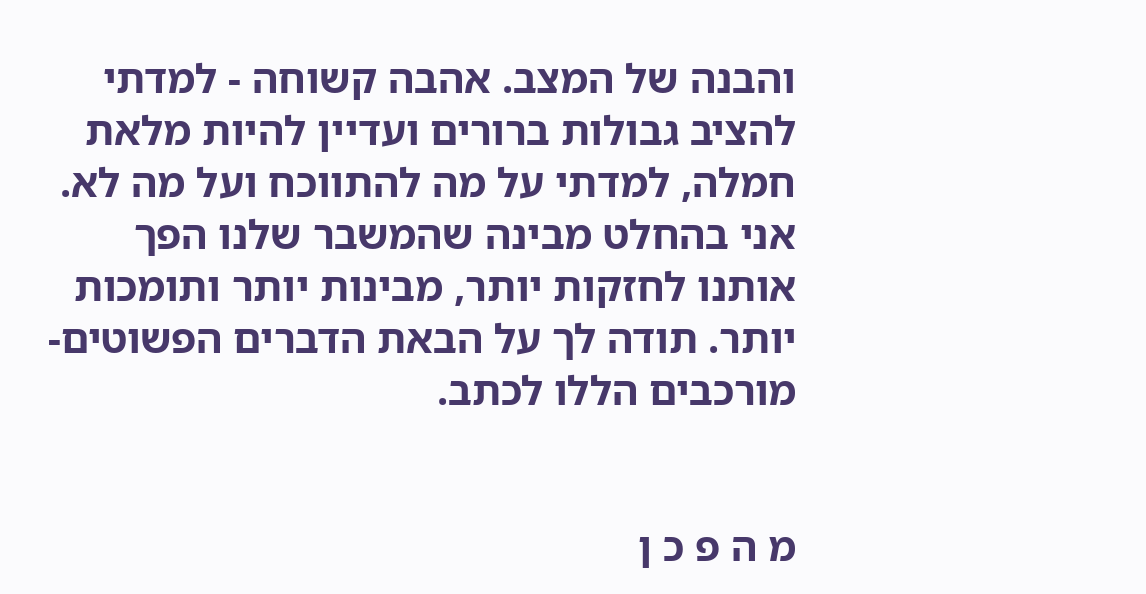והבנה של המצב. אהבה קשוחה - למדתי להציב גבולות ברורים ועדיין להיות מלאת חמלה, למדתי על מה להתווכח ועל מה לא. אני בהחלט מבינה שהמשבר שלנו הפך אותנו לחזקות יותר, מבינות יותר ותומכות יותר. תודה לך על הבאת הדברים הפשוטים-מורכבים הללו לכתב.


מ ה פ כ ן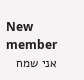New member
אני שמח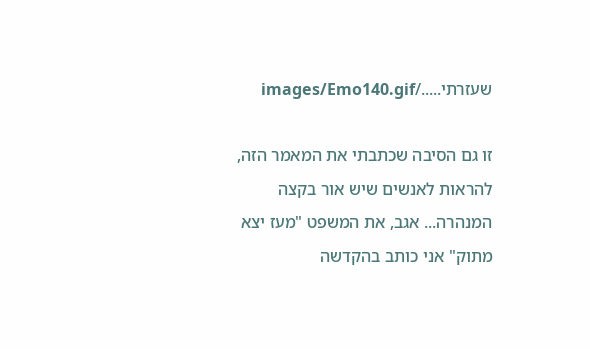שעזרתי...../images/Emo140.gif

זו גם הסיבה שכתבתי את המאמר הזה, להראות לאנשים שיש אור בקצה המנהרה... אגב, את המשפט "מעז יצא מתוק" אני כותב בהקדשה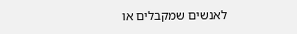לאנשים שמקבלים או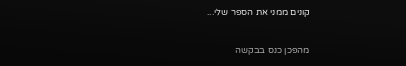קונים ממני את הספר שלי...

מהפכן כנס בבקשה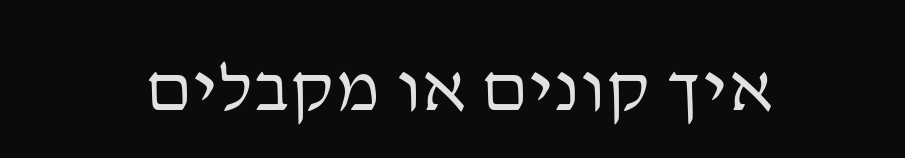איך קונים או מקבלים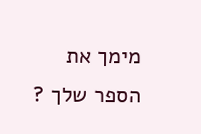מימך את הספר שלך ?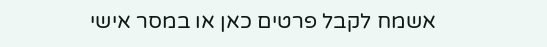אשמח לקבל פרטים כאן או במסר אישי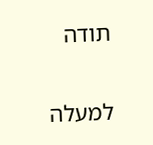תודה

למעלה